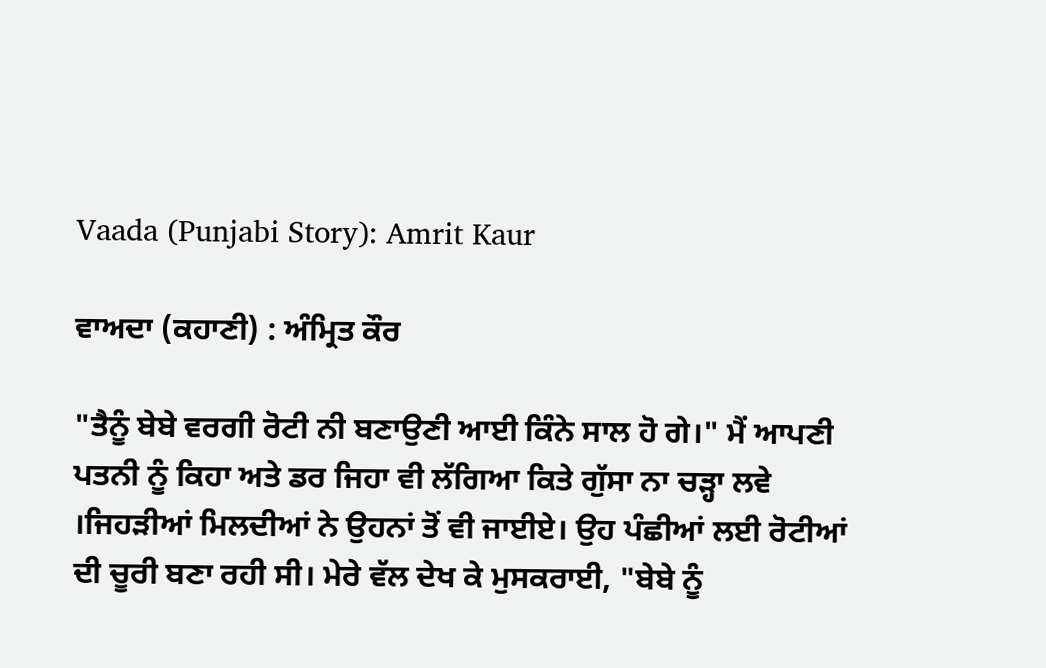Vaada (Punjabi Story): Amrit Kaur

ਵਾਅਦਾ (ਕਹਾਣੀ) : ਅੰਮ੍ਰਿਤ ਕੌਰ

"ਤੈਨੂੰ ਬੇਬੇ ਵਰਗੀ ਰੋਟੀ ਨੀ ਬਣਾਉਣੀ ਆਈ ਕਿੰਨੇ ਸਾਲ ਹੋ ਗੇ।" ਮੈਂ ਆਪਣੀ ਪਤਨੀ ਨੂੰ ਕਿਹਾ ਅਤੇ ਡਰ ਜਿਹਾ ਵੀ ਲੱਗਿਆ ਕਿਤੇ ਗੁੱਸਾ ਨਾ ਚੜ੍ਹਾ ਲਵੇ ।ਜਿਹੜੀਆਂ ਮਿਲਦੀਆਂ ਨੇ ਉਹਨਾਂ ਤੋਂ ਵੀ ਜਾਈਏ। ਉਹ ਪੰਛੀਆਂ ਲਈ ਰੋਟੀਆਂ ਦੀ ਚੂਰੀ ਬਣਾ ਰਹੀ ਸੀ। ਮੇਰੇ ਵੱਲ ਦੇਖ ਕੇ ਮੁਸਕਰਾਈ, "ਬੇਬੇ ਨੂੰ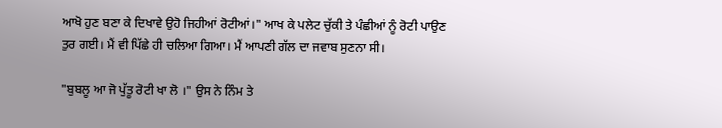ਆਖੋ ਹੁਣ ਬਣਾ ਕੇ ਦਿਖਾਵੇ ਉਹੋ ਜਿਹੀਆਂ ਰੋਟੀਆਂ।" ਆਖ ਕੇ ਪਲੇਟ ਚੁੱਕੀ ਤੇ ਪੰਛੀਆਂ ਨੂੰ ਰੋਟੀ ਪਾਉਣ ਤੁਰ ਗਈ। ਮੈਂ ਵੀ ਪਿੱਛੇ ਹੀ ਚਲਿਆ ਗਿਆ। ਮੈਂ ਆਪਣੀ ਗੱਲ ਦਾ ਜਵਾਬ ਸੁਣਨਾ ਸੀ।

"ਬੁਬਲੂ ਆ ਜੋ ਪੁੱਤੂ ਰੋਟੀ ਖਾ ਲੋ ।" ਉਸ ਨੇ ਨਿੰਮ ਤੇ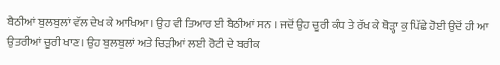ਬੈਠੀਆਂ ਬੁਲਬੁਲਾਂ ਵੱਲ ਦੇਖ ਕੇ ਆਖਿਆ। ਉਹ ਵੀ ਤਿਆਰ ਈ ਬੈਠੀਆਂ ਸਨ । ਜਦੋਂ ਉਹ ਚੂਰੀ ਕੰਧ ਤੇ ਰੱਖ ਕੇ ਥੋੜ੍ਹਾ ਕੁ ਪਿੱਛੇ ਹੋਈ ਉਦੋਂ ਹੀ ਆ ਉਤਰੀਆਂ ਚੂਰੀ ਖਾਣ। ਉਹ ਬੁਲਬੁਲਾਂ ਅਤੇ ਚਿੜੀਆਂ ਲਈ ਰੋਟੀ ਦੇ ਬਰੀਕ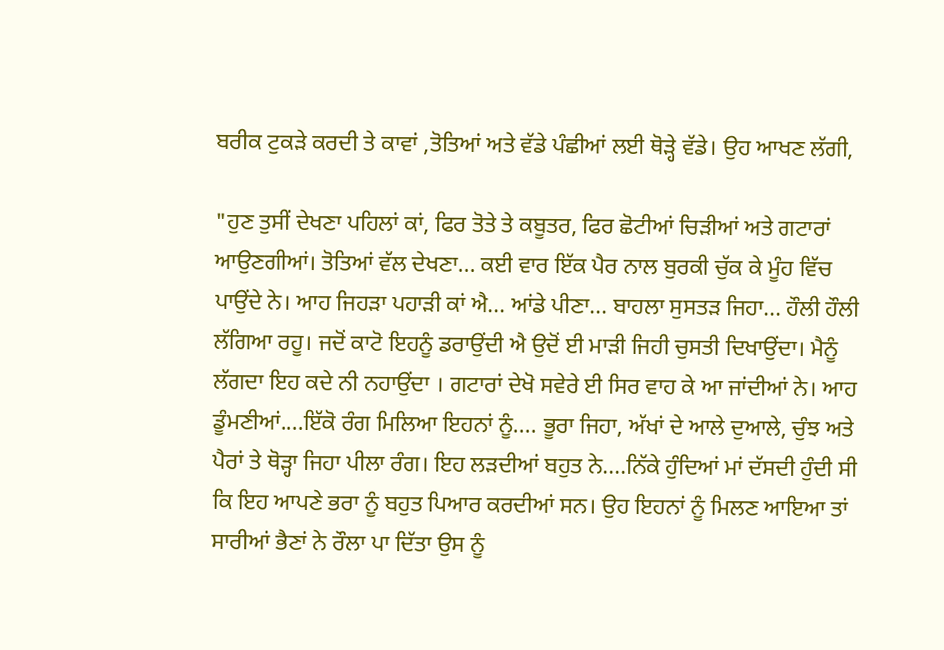ਬਰੀਕ ਟੁਕੜੇ ਕਰਦੀ ਤੇ ਕਾਵਾਂ ,ਤੋਤਿਆਂ ਅਤੇ ਵੱਡੇ ਪੰਛੀਆਂ ਲਈ ਥੋੜ੍ਹੇ ਵੱਡੇ। ਉਹ ਆਖਣ ਲੱਗੀ,

"ਹੁਣ ਤੁਸੀਂ ਦੇਖਣਾ ਪਹਿਲਾਂ ਕਾਂ, ਫਿਰ ਤੋਤੇ ਤੇ ਕਬੂਤਰ, ਫਿਰ ਛੋਟੀਆਂ ਚਿੜੀਆਂ ਅਤੇ ਗਟਾਰਾਂ ਆਉਣਗੀਆਂ। ਤੋਤਿਆਂ ਵੱਲ ਦੇਖਣਾ... ਕਈ ਵਾਰ ਇੱਕ ਪੈਰ ਨਾਲ ਬੁਰਕੀ ਚੁੱਕ ਕੇ ਮੂੰਹ ਵਿੱਚ ਪਾਉਂਦੇ ਨੇ। ਆਹ ਜਿਹੜਾ ਪਹਾੜੀ ਕਾਂ ਐ... ਆਂਡੇ ਪੀਣਾ... ਬਾਹਲਾ ਸੁਸਤੜ ਜਿਹਾ... ਹੌਲੀ ਹੌਲੀ ਲੱਗਿਆ ਰਹੂ। ਜਦੋਂ ਕਾਟੋ ਇਹਨੂੰ ਡਰਾਉਂਦੀ ਐ ਉਦੋਂ ਈ ਮਾੜੀ ਜਿਹੀ ਚੁਸਤੀ ਦਿਖਾਉਂਦਾ। ਮੈਨੂੰ ਲੱਗਦਾ ਇਹ ਕਦੇ ਨੀ ਨਹਾਉਂਦਾ । ਗਟਾਰਾਂ ਦੇਖੋ ਸਵੇਰੇ ਈ ਸਿਰ ਵਾਹ ਕੇ ਆ ਜਾਂਦੀਆਂ ਨੇ। ਆਹ ਡੂੰਮਣੀਆਂ....ਇੱਕੋ ਰੰਗ ਮਿਲਿਆ ਇਹਨਾਂ ਨੂੰ.... ਭੂਰਾ ਜਿਹਾ, ਅੱਖਾਂ ਦੇ ਆਲੇ ਦੁਆਲੇ, ਚੁੰਝ ਅਤੇ ਪੈਰਾਂ ਤੇ ਥੋੜ੍ਹਾ ਜਿਹਾ ਪੀਲਾ ਰੰਗ। ਇਹ ਲੜਦੀਆਂ ਬਹੁਤ ਨੇ....ਨਿੱਕੇ ਹੁੰਦਿਆਂ ਮਾਂ ਦੱਸਦੀ ਹੁੰਦੀ ਸੀ ਕਿ ਇਹ ਆਪਣੇ ਭਰਾ ਨੂੰ ਬਹੁਤ ਪਿਆਰ ਕਰਦੀਆਂ ਸਨ। ਉਹ ਇਹਨਾਂ ਨੂੰ ਮਿਲਣ ਆਇਆ ਤਾਂ ਸਾਰੀਆਂ ਭੈਣਾਂ ਨੇ ਰੌਲਾ ਪਾ ਦਿੱਤਾ ਉਸ ਨੂੰ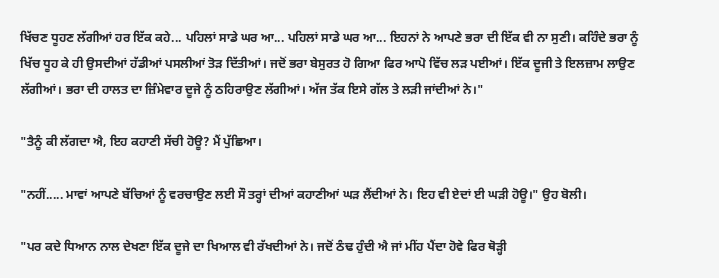ਖਿੱਚਣ ਧੂਹਣ ਲੱਗੀਆਂ ਹਰ ਇੱਕ ਕਹੇ... ਪਹਿਲਾਂ ਸਾਡੇ ਘਰ ਆ... ਪਹਿਲਾਂ ਸਾਡੇ ਘਰ ਆ... ਇਹਨਾਂ ਨੇ ਆਪਣੇ ਭਰਾ ਦੀ ਇੱਕ ਵੀ ਨਾ ਸੁਣੀ। ਕਹਿੰਦੇ ਭਰਾ ਨੂੰ ਖਿੱਚ ਧੂਹ ਕੇ ਹੀ ਉਸਦੀਆਂ ਹੱਡੀਆਂ ਪਸਲੀਆਂ ਤੋੜ ਦਿੱਤੀਆਂ। ਜਦੋਂ ਭਰਾ ਬੇਸੁਰਤ ਹੋ ਗਿਆ ਫਿਰ ਆਪੋ ਵਿੱਚ ਲੜ ਪਈਆਂ। ਇੱਕ ਦੂਜੀ ਤੇ ਇਲਜ਼ਾਮ ਲਾਉਣ ਲੱਗੀਆਂ। ਭਰਾ ਦੀ ਹਾਲਤ ਦਾ ਜ਼ਿੰਮੇਵਾਰ ਦੂਜੇ ਨੂੰ ਠਹਿਰਾਉਣ ਲੱਗੀਆਂ। ਅੱਜ ਤੱਕ ਇਸੇ ਗੱਲ ਤੇ ਲੜੀ ਜਾਂਦੀਆਂ ਨੇ।"

"ਤੈਨੂੰ ਕੀ ਲੱਗਦਾ ਐ, ਇਹ ਕਹਾਣੀ ਸੱਚੀ ਹੋਊ? ਮੈਂ ਪੁੱਛਿਆ।

"ਨਹੀਂ..... ਮਾਵਾਂ ਆਪਣੇ ਬੱਚਿਆਂ ਨੂੰ ਵਰਚਾਉਣ ਲਈ ਸੌ ਤਰ੍ਹਾਂ ਦੀਆਂ ਕਹਾਣੀਆਂ ਘੜ ਲੈਂਦੀਆਂ ਨੇ। ਇਹ ਵੀ ਏਦਾਂ ਈ ਘੜੀ ਹੋਊ।" ਉਹ ਬੋਲੀ।

"ਪਰ ਕਦੇ ਧਿਆਨ ਨਾਲ ਦੇਖਣਾ ਇੱਕ ਦੂਜੇ ਦਾ ਖਿਆਲ ਵੀ ਰੱਖਦੀਆਂ ਨੇ। ਜਦੋਂ ਠੰਢ ਹੁੰਦੀ ਐ ਜਾਂ ਮੀਂਹ ਪੈਂਦਾ ਹੋਵੇ ਫਿਰ ਥੋੜ੍ਹੀ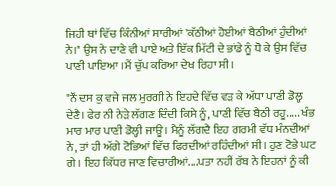ਜਿਹੀ ਥਾਂ ਵਿੱਚ ਕਿੰਨੀਆਂ ਸਾਰੀਆਂ 'ਕੱਠੀਆਂ ਹੋਈਆਂ ਬੈਠੀਆਂ ਹੁੰਦੀਆਂ ਨੇ।" ਉਸ ਨੇ ਦਾਣੇ ਵੀ ਪਾਏ ਅਤੇ ਇੱਕ ਮਿੱਟੀ ਦੇ ਭਾਂਡੇ ਨੂੰ ਧੋ ਕੇ ਉਸ ਵਿੱਚ ਪਾਣੀ ਪਾਇਆ ।ਮੈਂ ਚੁੱਪ ਕਰਿਆ ਦੇਖ ਰਿਹਾ ਸੀ।

"ਨੌਂ ਦਸ ਕੁ ਵਜੇ ਜਲ ਮੁਰਗੀ ਨੇ ਇਹਦੇ ਵਿੱਚ ਵੜ ਕੇ ਅੱਧਾ ਪਾਣੀ ਡੋਲ੍ਹ ਦੇਣੈ। ਫੇਰ ਨੀ ਨੇੜੇ ਲੱਗਣ ਦਿੰਦੀ ਕਿਸੇ ਨੂੰ, ਪਾਣੀ ਵਿੱਚ ਬੈਠੀ ਰਹੂ..... ਖੰਭ ਮਾਰ ਮਾਰ ਪਾਣੀ ਡੋਲ੍ਹੀ ਜਾਊ । ਮੈਨੂੰ ਲੱਗਦੈ ਇਹ ਗਰਮੀ ਵੱਧ ਮੰਨਦੀਆਂ ਨੇ, ਤਾਂ ਹੀ ਅੱਗੇ ਟੋਭਿਆਂ ਵਿੱਚ ਫਿਰਦੀਆਂ ਰਹਿੰਦੀਆਂ ਸੀ। ਹੁਣ ਟੋਭੇ ਘਟ ਗੇ । ਇਹ ਕਿੱਧਰ ਜਾਣ ਵਿਚਾਰੀਆਂ....ਪਤਾ ਨਹੀਂ ਰੱਬ ਨੇ ਇਹਨਾਂ ਨੂੰ ਕੀ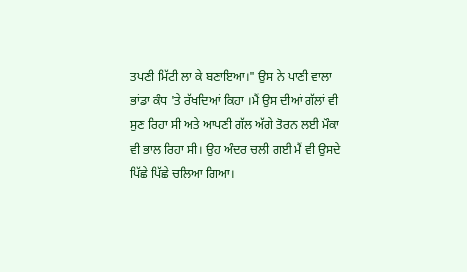ਤਪਣੀ ਮਿੱਟੀ ਲਾ ਕੇ ਬਣਾਇਆ।" ਉਸ ਨੇ ਪਾਣੀ ਵਾਲਾ ਭਾਂਡਾ ਕੰਧ 'ਤੇ ਰੱਖਦਿਆਂ ਕਿਹਾ ।ਮੈਂ ਉਸ ਦੀਆਂ ਗੱਲਾਂ ਵੀ ਸੁਣ ਰਿਹਾ ਸੀ ਅਤੇ ਆਪਣੀ ਗੱਲ ਅੱਗੇ ਤੋਰਨ ਲਈ ਮੌਕਾ ਵੀ ਭਾਲ ਰਿਹਾ ਸੀ। ਉਹ ਅੰਦਰ ਚਲੀ ਗਈ ਮੈਂ ਵੀ ਉਸਦੇ ਪਿੱਛੇ ਪਿੱਛੇ ਚਲਿਆ ਗਿਆ।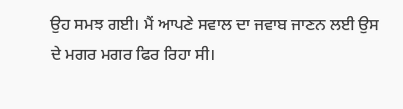ਉਹ ਸਮਝ ਗਈ। ਮੈਂ ਆਪਣੇ ਸਵਾਲ ਦਾ ਜਵਾਬ ਜਾਣਨ ਲਈ ਉਸ ਦੇ ਮਗਰ ਮਗਰ ਫਿਰ ਰਿਹਾ ਸੀ।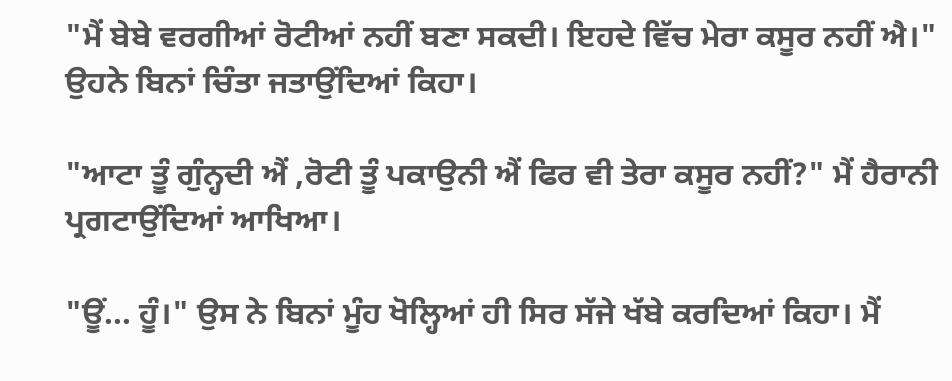"ਮੈਂ ਬੇਬੇ ਵਰਗੀਆਂ ਰੋਟੀਆਂ ਨਹੀਂ ਬਣਾ ਸਕਦੀ। ਇਹਦੇ ਵਿੱਚ ਮੇਰਾ ਕਸੂਰ ਨਹੀਂ ਐ।" ਉਹਨੇ ਬਿਨਾਂ ਚਿੰਤਾ ਜਤਾਉਂਦਿਆਂ ਕਿਹਾ।

"ਆਟਾ ਤੂੰ ਗੁੰਨ੍ਹਦੀ ਐਂ ,ਰੋਟੀ ਤੂੰ ਪਕਾਉਨੀ ਐਂ ਫਿਰ ਵੀ ਤੇਰਾ ਕਸੂਰ ਨਹੀਂ?" ਮੈਂ ਹੈਰਾਨੀ ਪ੍ਰਗਟਾਉਂਦਿਆਂ ਆਖਿਆ।

"ਊਂ... ਹੂੰ।" ਉਸ ਨੇ ਬਿਨਾਂ ਮੂੰਹ ਖੋਲ੍ਹਿਆਂ ਹੀ ਸਿਰ ਸੱਜੇ ਖੱਬੇ ਕਰਦਿਆਂ ਕਿਹਾ। ਮੈਂ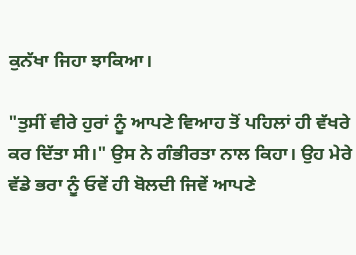ਕੁਨੱਖਾ ਜਿਹਾ ਝਾਕਿਆ।

"ਤੁਸੀਂ ਵੀਰੇ ਹੁਰਾਂ ਨੂੰ ਆਪਣੇ ਵਿਆਹ ਤੋਂ ਪਹਿਲਾਂ ਹੀ ਵੱਖਰੇ ਕਰ ਦਿੱਤਾ ਸੀ।" ਉਸ ਨੇ ਗੰਭੀਰਤਾ ਨਾਲ ਕਿਹਾ। ਉਹ ਮੇਰੇ ਵੱਡੇ ਭਰਾ ਨੂੰ ਓਵੇਂ ਹੀ ਬੋਲਦੀ ਜਿਵੇਂ ਆਪਣੇ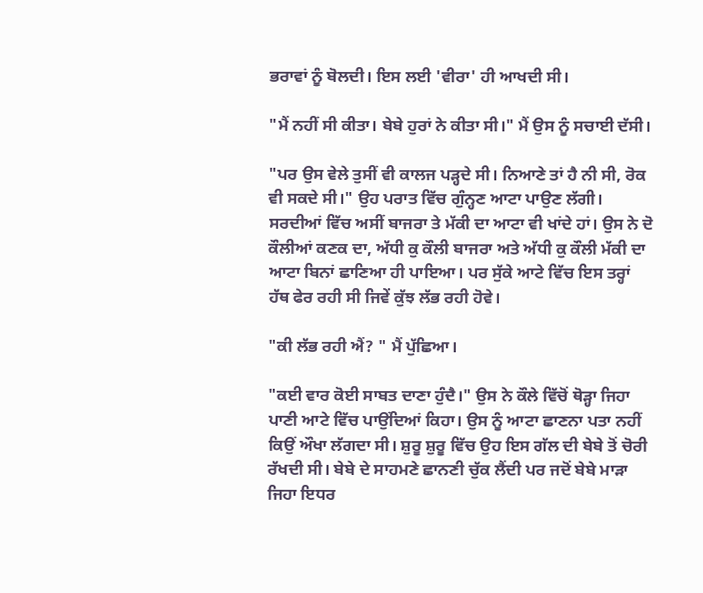ਭਰਾਵਾਂ ਨੂੰ ਬੋਲਦੀ। ਇਸ ਲਈ 'ਵੀਰਾ' ਹੀ ਆਖਦੀ ਸੀ।

"ਮੈਂ ਨਹੀਂ ਸੀ ਕੀਤਾ। ਬੇਬੇ ਹੁਰਾਂ ਨੇ ਕੀਤਾ ਸੀ।" ਮੈਂ ਉਸ ਨੂੰ ਸਚਾਈ ਦੱਸੀ।

"ਪਰ ਉਸ ਵੇਲੇ ਤੁਸੀਂ ਵੀ ਕਾਲਜ ਪੜ੍ਹਦੇ ਸੀ। ਨਿਆਣੇ ਤਾਂ ਹੈ ਨੀ ਸੀ, ਰੋਕ ਵੀ ਸਕਦੇ ਸੀ।" ਉਹ ਪਰਾਤ ਵਿੱਚ ਗੁੰਨ੍ਹਣ ਆਟਾ ਪਾਉਣ ਲੱਗੀ। ਸਰਦੀਆਂ ਵਿੱਚ ਅਸੀਂ ਬਾਜਰਾ ਤੇ ਮੱਕੀ ਦਾ ਆਟਾ ਵੀ ਖਾਂਦੇ ਹਾਂ। ਉਸ ਨੇ ਦੋ ਕੌਲੀਆਂ ਕਣਕ ਦਾ, ਅੱਧੀ ਕੁ ਕੌਲੀ ਬਾਜਰਾ ਅਤੇ ਅੱਧੀ ਕੁ ਕੌਲੀ ਮੱਕੀ ਦਾ ਆਟਾ ਬਿਨਾਂ ਛਾਣਿਆ ਹੀ ਪਾਇਆ। ਪਰ ਸੁੱਕੇ ਆਟੇ ਵਿੱਚ ਇਸ ਤਰ੍ਹਾਂ ਹੱਥ ਫੇਰ ਰਹੀ ਸੀ ਜਿਵੇਂ ਕੁੱਝ ਲੱਭ ਰਹੀ ਹੋਵੇ।

"ਕੀ ਲੱਭ ਰਹੀ ਐਂ? " ਮੈਂ ਪੁੱਛਿਆ।

"ਕਈ ਵਾਰ ਕੋਈ ਸਾਬਤ ਦਾਣਾ ਹੁੰਦੈ।" ਉਸ ਨੇ ਕੌਲੇ ਵਿੱਚੋਂ ਥੋੜ੍ਹਾ ਜਿਹਾ ਪਾਣੀ ਆਟੇ ਵਿੱਚ ਪਾਉਂਦਿਆਂ ਕਿਹਾ। ਉਸ ਨੂੰ ਆਟਾ ਛਾਣਨਾ ਪਤਾ ਨਹੀਂ ਕਿਉਂ ਔਖਾ ਲੱਗਦਾ ਸੀ। ਸ਼ੁਰੂ ਸ਼ੁਰੂ ਵਿੱਚ ਉਹ ਇਸ ਗੱਲ ਦੀ ਬੇਬੇ ਤੋਂ ਚੋਰੀ ਰੱਖਦੀ ਸੀ। ਬੇਬੇ ਦੇ ਸਾਹਮਣੇ ਛਾਨਣੀ ਚੁੱਕ ਲੈਂਦੀ ਪਰ ਜਦੋਂ ਬੇਬੇ ਮਾੜਾ ਜਿਹਾ ਇਧਰ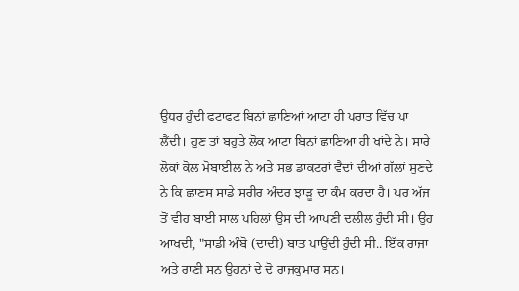ਉਧਰ ਹੁੰਦੀ ਫਟਾਫਟ ਬਿਨਾਂ ਛਾਣਿਆਂ ਆਟਾ ਹੀ ਪਰਾਤ ਵਿੱਚ ਪਾ ਲੈਂਦੀ। ਹੁਣ ਤਾਂ ਬਹੁਤੇ ਲੋਕ ਆਟਾ ਬਿਨਾਂ ਛਾਣਿਆ ਹੀ ਖਾਂਦੇ ਨੇ। ਸਾਰੇ ਲੋਕਾਂ ਕੋਲ ਮੋਬਾਈਲ ਨੇ ਅਤੇ ਸਭ ਡਾਕਟਰਾਂ ਵੈਦਾਂ ਦੀਆਂ ਗੱਲਾਂ ਸੁਣਦੇ ਨੇ ਕਿ ਛਾਣਸ ਸਾਡੇ ਸਰੀਰ ਅੰਦਰ ਝਾੜੂ ਦਾ ਕੰਮ ਕਰਦਾ ਹੈ। ਪਰ ਅੱਜ ਤੋਂ ਵੀਹ ਬਾਈ ਸਾਲ ਪਹਿਲਾਂ ਉਸ ਦੀ ਆਪਣੀ ਦਲੀਲ ਹੁੰਦੀ ਸੀ। ਉਹ ਆਖਦੀ, "ਸਾਡੀ ਅੰਬੋ (ਦਾਦੀ) ਬਾਤ ਪਾਉਂਦੀ ਹੁੰਦੀ ਸੀ.. ਇੱਕ ਰਾਜਾ ਅਤੇ ਰਾਣੀ ਸਨ ਉਹਨਾਂ ਦੇ ਦੋ ਰਾਜਕੁਮਾਰ ਸਨ।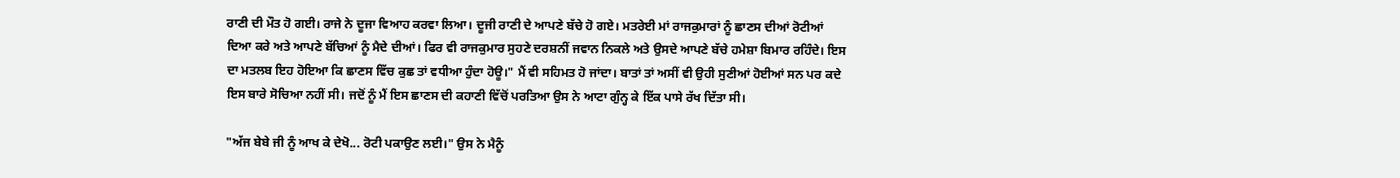ਰਾਣੀ ਦੀ ਮੌਤ ਹੋ ਗਈ। ਰਾਜੇ ਨੇ ਦੂਜਾ ਵਿਆਹ ਕਰਵਾ ਲਿਆ। ਦੂਜੀ ਰਾਣੀ ਦੇ ਆਪਣੇ ਬੱਚੇ ਹੋ ਗਏ। ਮਤਰੇਈ ਮਾਂ ਰਾਜਕੁਮਾਰਾਂ ਨੂੰ ਛਾਣਸ ਦੀਆਂ ਰੋਟੀਆਂ ਦਿਆ ਕਰੇ ਅਤੇ ਆਪਣੇ ਬੱਚਿਆਂ ਨੂੰ ਮੈਦੇ ਦੀਆਂ। ਫਿਰ ਵੀ ਰਾਜਕੁਮਾਰ ਸੁਹਣੇ ਦਰਸ਼ਨੀਂ ਜਵਾਨ ਨਿਕਲੇ ਅਤੇ ਉਸਦੇ ਆਪਣੇ ਬੱਚੇ ਹਮੇਸ਼ਾ ਬਿਮਾਰ ਰਹਿੰਦੇ। ਇਸ ਦਾ ਮਤਲਬ ਇਹ ਹੋਇਆ ਕਿ ਛਾਣਸ ਵਿੱਚ ਕੁਛ ਤਾਂ ਵਧੀਆ ਹੁੰਦਾ ਹੋਊ।" ਮੈਂ ਵੀ ਸਹਿਮਤ ਹੋ ਜਾਂਦਾ। ਬਾਤਾਂ ਤਾਂ ਅਸੀਂ ਵੀ ਉਹੀ ਸੁਣੀਆਂ ਹੋਈਆਂ ਸਨ ਪਰ ਕਦੇ ਇਸ ਬਾਰੇ ਸੋਚਿਆ ਨਹੀਂ ਸੀ। ਜਦੋਂ ਨੂੰ ਮੈਂ ਇਸ ਛਾਣਸ ਦੀ ਕਹਾਣੀ ਵਿੱਚੋਂ ਪਰਤਿਆ ਉਸ ਨੇ ਆਟਾ ਗੁੰਨ੍ਹ ਕੇ ਇੱਕ ਪਾਸੇ ਰੱਖ ਦਿੱਤਾ ਸੀ।

"ਅੱਜ ਬੇਬੇ ਜੀ ਨੂੰ ਆਖ ਕੇ ਦੇਖੋ... ਰੋਟੀ ਪਕਾਉਣ ਲਈ।" ਉਸ ਨੇ ਮੈਨੂੰ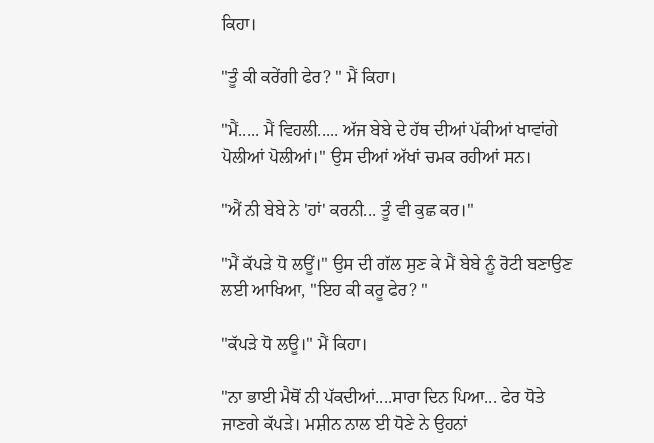ਕਿਹਾ।

"ਤੂੰ ਕੀ ਕਰੇਂਗੀ ਫੇਰ? " ਮੈਂ ਕਿਹਾ।

"ਮੈਂ..... ਮੈਂ ਵਿਹਲੀ..... ਅੱਜ ਬੇਬੇ ਦੇ ਹੱਥ ਦੀਆਂ ਪੱਕੀਆਂ ਖਾਵਾਂਗੇ ਪੋਲੀਆਂ ਪੋਲੀਆਂ।" ਉਸ ਦੀਆਂ ਅੱਖਾਂ ਚਮਕ ਰਹੀਆਂ ਸਨ।

"ਐਂ ਨੀ ਬੇਬੇ ਨੇ 'ਹਾਂ' ਕਰਨੀ... ਤੂੰ ਵੀ ਕੁਛ ਕਰ।"

"ਮੈਂ ਕੱਪੜੇ ਧੋ ਲਊਂ।" ਉਸ ਦੀ ਗੱਲ ਸੁਣ ਕੇ ਮੈਂ ਬੇਬੇ ਨੂੰ ਰੋਟੀ ਬਣਾਉਣ ਲਈ ਆਖਿਆ, "ਇਹ ਕੀ ਕਰੂ ਫੇਰ? "

"ਕੱਪੜੇ ਧੋ ਲਊ।" ਮੈਂ ਕਿਹਾ।

"ਨਾ ਭਾਈ ਮੈਥੋਂ ਨੀ ਪੱਕਦੀਆਂ....ਸਾਰਾ ਦਿਨ ਪਿਆ... ਫੇਰ ਧੋਤੇ ਜਾਣਗੇ ਕੱਪੜੇ। ਮਸ਼ੀਨ ਨਾਲ ਈ ਧੋਣੇ ਨੇ ਉਹਨਾਂ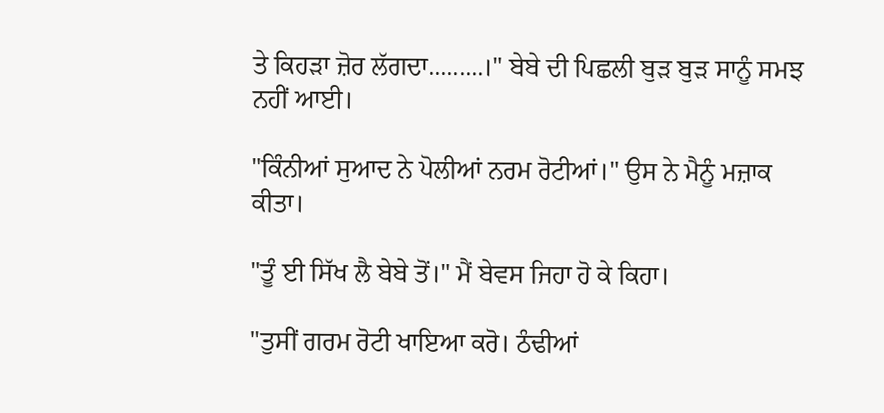ਤੇ ਕਿਹੜਾ ਜ਼ੋਰ ਲੱਗਦਾ.........।" ਬੇਬੇ ਦੀ ਪਿਛਲੀ ਬੁੜ ਬੁੜ ਸਾਨੂੰ ਸਮਝ ਨਹੀਂ ਆਈ।

"ਕਿੰਨੀਆਂ ਸੁਆਦ ਨੇ ਪੋਲੀਆਂ ਨਰਮ ਰੋਟੀਆਂ।" ਉਸ ਨੇ ਮੈਨੂੰ ਮਜ਼ਾਕ ਕੀਤਾ।

"ਤੂੰ ਈ ਸਿੱਖ ਲੈ ਬੇਬੇ ਤੋਂ।" ਮੈਂ ਬੇਵਸ ਜਿਹਾ ਹੋ ਕੇ ਕਿਹਾ।

"ਤੁਸੀਂ ਗਰਮ ਰੋਟੀ ਖਾਇਆ ਕਰੋ। ਠੰਢੀਆਂ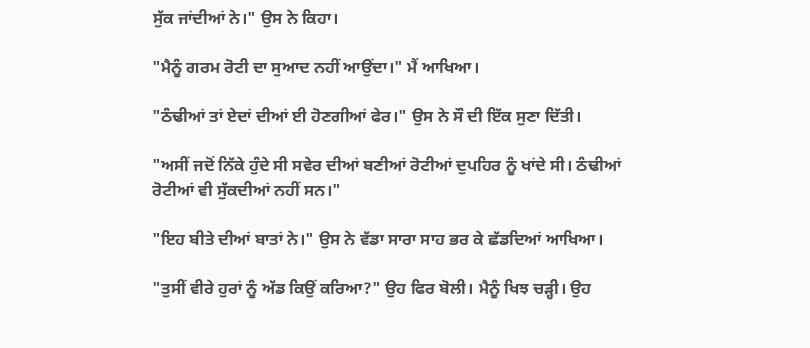ਸੁੱਕ ਜਾਂਦੀਆਂ ਨੇ।" ਉਸ ਨੇ ਕਿਹਾ।

"ਮੈਨੂੰ ਗਰਮ ਰੋਟੀ ਦਾ ਸੁਆਦ ਨਹੀਂ ਆਉਂਦਾ।" ਮੈਂ ਆਖਿਆ।

"ਠੰਢੀਆਂ ਤਾਂ ਏਦਾਂ ਦੀਆਂ ਈ ਹੋਣਗੀਆਂ ਫੇਰ।" ਉਸ ਨੇ ਸੌ ਦੀ ਇੱਕ ਸੁਣਾ ਦਿੱਤੀ।

"ਅਸੀਂ ਜਦੋਂ ਨਿੱਕੇ ਹੁੰਦੇ ਸੀ ਸਵੇਰ ਦੀਆਂ ਬਣੀਆਂ ਰੋਟੀਆਂ ਦੁਪਹਿਰ ਨੂੰ ਖਾਂਦੇ ਸੀ। ਠੰਢੀਆਂ ਰੋਟੀਆਂ ਵੀ ਸੁੱਕਦੀਆਂ ਨਹੀਂ ਸਨ।"

"ਇਹ ਬੀਤੇ ਦੀਆਂ ਬਾਤਾਂ ਨੇ।" ਉਸ ਨੇ ਵੱਡਾ ਸਾਰਾ ਸਾਹ ਭਰ ਕੇ ਛੱਡਦਿਆਂ ਆਖਿਆ।

"ਤੁਸੀਂ ਵੀਰੇ ਹੁਰਾਂ ਨੂੰ ਅੱਡ ਕਿਉਂ ਕਰਿਆ?" ਉਹ ਫਿਰ ਬੋਲੀ। ਮੈਨੂੰ ਖਿਝ ਚੜ੍ਹੀ। ਉਹ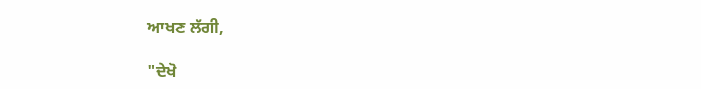ਆਖਣ ਲੱਗੀ,

"ਦੇਖੋ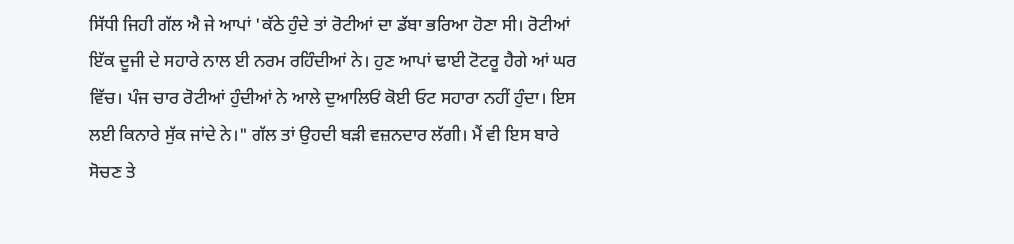ਸਿੱਧੀ ਜਿਹੀ ਗੱਲ ਐ ਜੇ ਆਪਾਂ 'ਕੱਠੇ ਹੁੰਦੇ ਤਾਂ ਰੋਟੀਆਂ ਦਾ ਡੱਬਾ ਭਰਿਆ ਹੋਣਾ ਸੀ। ਰੋਟੀਆਂ ਇੱਕ ਦੂਜੀ ਦੇ ਸਹਾਰੇ ਨਾਲ ਈ ਨਰਮ ਰਹਿੰਦੀਆਂ ਨੇ। ਹੁਣ ਆਪਾਂ ਢਾਈ ਟੋਟਰੂ ਹੈਗੇ ਆਂ ਘਰ ਵਿੱਚ। ਪੰਜ ਚਾਰ ਰੋਟੀਆਂ ਹੁੰਦੀਆਂ ਨੇ ਆਲੇ ਦੁਆਲਿਓਂ ਕੋਈ ਓਟ ਸਹਾਰਾ ਨਹੀਂ ਹੁੰਦਾ। ਇਸ ਲਈ ਕਿਨਾਰੇ ਸੁੱਕ ਜਾਂਦੇ ਨੇ।" ਗੱਲ ਤਾਂ ਉਹਦੀ ਬੜੀ ਵਜ਼ਨਦਾਰ ਲੱਗੀ। ਮੈਂ ਵੀ ਇਸ ਬਾਰੇ ਸੋਚਣ ਤੇ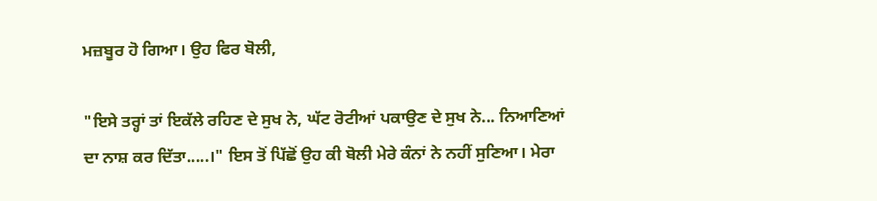ਮਜ਼ਬੂਰ ਹੋ ਗਿਆ। ਉਹ ਫਿਰ ਬੋਲੀ,

"ਇਸੇ ਤਰ੍ਹਾਂ ਤਾਂ ਇਕੱਲੇ ਰਹਿਣ ਦੇ ਸੁਖ ਨੇ, ਘੱਟ ਰੋਟੀਆਂ ਪਕਾਉਣ ਦੇ ਸੁਖ ਨੇ... ਨਿਆਣਿਆਂ ਦਾ ਨਾਸ਼ ਕਰ ਦਿੱਤਾ.....।" ਇਸ ਤੋਂ ਪਿੱਛੋਂ ਉਹ ਕੀ ਬੋਲੀ ਮੇਰੇ ਕੰਨਾਂ ਨੇ ਨਹੀਂ ਸੁਣਿਆ। ਮੇਰਾ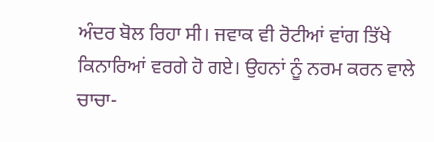ਅੰਦਰ ਬੋਲ ਰਿਹਾ ਸੀ। ਜਵਾਕ ਵੀ ਰੋਟੀਆਂ ਵਾਂਗ ਤਿੱਖੇ ਕਿਨਾਰਿਆਂ ਵਰਗੇ ਹੋ ਗਏ। ਉਹਨਾਂ ਨੂੰ ਨਰਮ ਕਰਨ ਵਾਲੇ ਚਾਚਾ-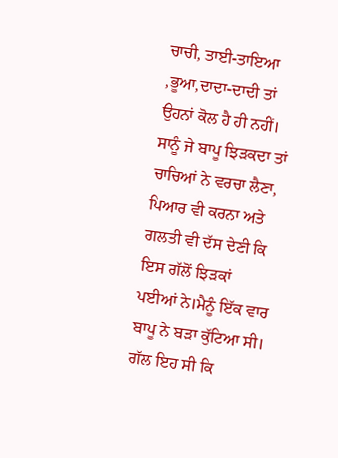ਚਾਚੀ, ਤਾਈ-ਤਾਇਆ ,ਭੂਆ,ਦਾਦਾ-ਦਾਦੀ ਤਾਂ ਉਹਨਾਂ ਕੋਲ ਹੈ ਹੀ ਨਹੀਂ। ਸਾਨੂੰ ਜੇ ਬਾਪੂ ਝਿੜਕਦਾ ਤਾਂ ਚਾਚਿਆਂ ਨੇ ਵਰਚਾ ਲੈਣਾ, ਪਿਆਰ ਵੀ ਕਰਨਾ ਅਤੇ ਗਲਤੀ ਵੀ ਦੱਸ ਦੇਣੀ ਕਿ ਇਸ ਗੱਲੋਂ ਝਿੜਕਾਂ ਪਈਆਂ ਨੇ।ਮੈਨੂੰ ਇੱਕ ਵਾਰ ਬਾਪੂ ਨੇ ਬੜਾ ਕੁੱਟਿਆ ਸੀ। ਗੱਲ ਇਹ ਸੀ ਕਿ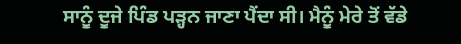ਸਾਨੂੰ ਦੂਜੇ ਪਿੰਡ ਪੜ੍ਹਨ ਜਾਣਾ ਪੈਂਦਾ ਸੀ। ਮੈਨੂੰ ਮੇਰੇ ਤੋਂ ਵੱਡੇ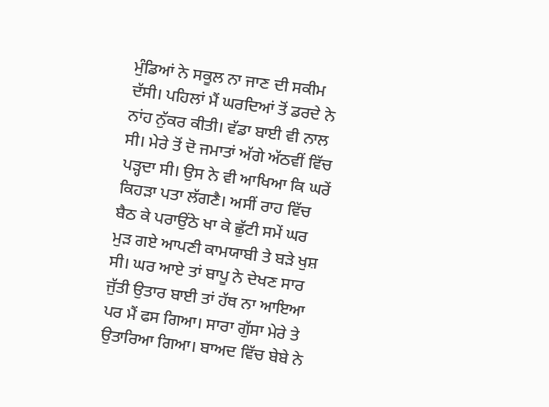ਮੁੰਡਿਆਂ ਨੇ ਸਕੂਲ ਨਾ ਜਾਣ ਦੀ ਸਕੀਮ ਦੱਸੀ। ਪਹਿਲਾਂ ਮੈਂ ਘਰਦਿਆਂ ਤੋਂ ਡਰਦੇ ਨੇ ਨਾਂਹ ਨੁੱਕਰ ਕੀਤੀ। ਵੱਡਾ ਬਾਈ ਵੀ ਨਾਲ ਸੀ। ਮੇਰੇ ਤੋਂ ਦੋ ਜਮਾਤਾਂ ਅੱਗੇ ਅੱਠਵੀਂ ਵਿੱਚ ਪੜ੍ਹਦਾ ਸੀ। ਉਸ ਨੇ ਵੀ ਆਖਿਆ ਕਿ ਘਰੇਂ ਕਿਹੜਾ ਪਤਾ ਲੱਗਣੈ। ਅਸੀਂ ਰਾਹ ਵਿੱਚ ਬੈਠ ਕੇ ਪਰਾਉਂਠੇ ਖਾ ਕੇ ਛੁੱਟੀ ਸਮੇਂ ਘਰ ਮੁੜ ਗਏ ਆਪਣੀ ਕਾਮਯਾਬੀ ਤੇ ਬੜੇ ਖੁਸ਼ ਸੀ। ਘਰ ਆਏ ਤਾਂ ਬਾਪੂ ਨੇ ਦੇਖਣ ਸਾਰ ਜੁੱਤੀ ਉਤਾਰ ਬਾਈ ਤਾਂ ਹੱਥ ਨਾ ਆਇਆ ਪਰ ਮੈਂ ਫਸ ਗਿਆ। ਸਾਰਾ ਗੁੱਸਾ ਮੇਰੇ ਤੇ ਉਤਾਰਿਆ ਗਿਆ। ਬਾਅਦ ਵਿੱਚ ਬੇਬੇ ਨੇ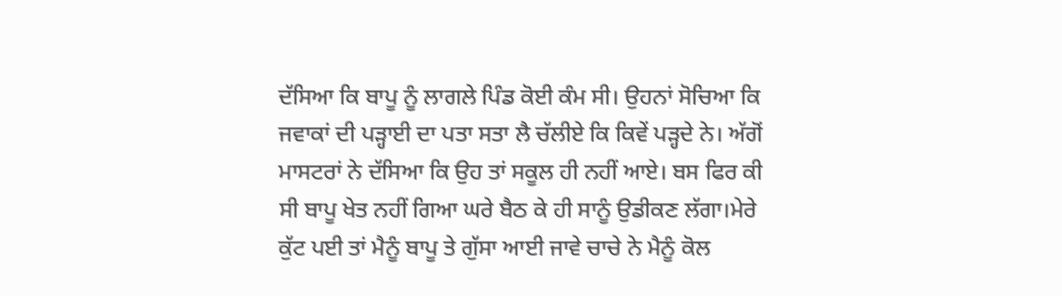ਦੱਸਿਆ ਕਿ ਬਾਪੂ ਨੂੰ ਲਾਗਲੇ ਪਿੰਡ ਕੋਈ ਕੰਮ ਸੀ। ਉਹਨਾਂ ਸੋਚਿਆ ਕਿ ਜਵਾਕਾਂ ਦੀ ਪੜ੍ਹਾਈ ਦਾ ਪਤਾ ਸਤਾ ਲੈ ਚੱਲੀਏ ਕਿ ਕਿਵੇਂ ਪੜ੍ਹਦੇ ਨੇ। ਅੱਗੋਂ ਮਾਸਟਰਾਂ ਨੇ ਦੱਸਿਆ ਕਿ ਉਹ ਤਾਂ ਸਕੂਲ ਹੀ ਨਹੀਂ ਆਏ। ਬਸ ਫਿਰ ਕੀ ਸੀ ਬਾਪੂ ਖੇਤ ਨਹੀਂ ਗਿਆ ਘਰੇ ਬੈਠ ਕੇ ਹੀ ਸਾਨੂੰ ਉਡੀਕਣ ਲੱਗਾ।ਮੇਰੇ ਕੁੱਟ ਪਈ ਤਾਂ ਮੈਨੂੰ ਬਾਪੂ ਤੇ ਗੁੱਸਾ ਆਈ ਜਾਵੇ ਚਾਚੇ ਨੇ ਮੈਨੂੰ ਕੋਲ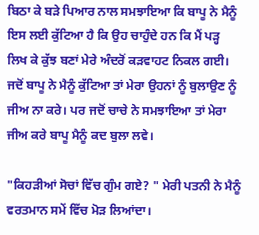ਬਿਠਾ ਕੇ ਬੜੇ ਪਿਆਰ ਨਾਲ ਸਮਝਾਇਆ ਕਿ ਬਾਪੂ ਨੇ ਮੈਨੂੰ ਇਸ ਲਈ ਕੁੱਟਿਆ ਹੈ ਕਿ ਉਹ ਚਾਹੁੰਦੇ ਹਨ ਕਿ ਮੈਂ ਪੜ੍ਹ ਲਿਖ ਕੇ ਕੁੱਝ ਬਣਾਂ ਮੇਰੇ ਅੰਦਰੋਂ ਕੜਵਾਹਟ ਨਿਕਲ ਗਈ। ਜਦੋਂ ਬਾਪੂ ਨੇ ਮੈਨੂੰ ਕੁੱਟਿਆ ਤਾਂ ਮੇਰਾ ਉਹਨਾਂ ਨੂੰ ਬੁਲਾਉਣ ਨੂੰ ਜੀਅ ਨਾ ਕਰੇ। ਪਰ ਜਦੋਂ ਚਾਚੇ ਨੇ ਸਮਝਾਇਆ ਤਾਂ ਮੇਰਾ ਜੀਅ ਕਰੇ ਬਾਪੂ ਮੈਨੂੰ ਕਦ ਬੁਲਾ ਲਵੇ।

"ਕਿਹੜੀਆਂ ਸੋਚਾਂ ਵਿੱਚ ਗੁੰਮ ਗਏ? " ਮੇਰੀ ਪਤਨੀ ਨੇ ਮੈਨੂੰ ਵਰਤਮਾਨ ਸਮੇਂ ਵਿੱਚ ਮੋੜ ਲਿਆਂਦਾ।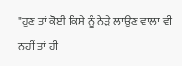"ਹੁਣ ਤਾਂ ਕੋਈ ਕਿਸੇ ਨੂੰ ਨੇੜੇ ਲਾਉਣ ਵਾਲਾ ਵੀ ਨਹੀਂ ਤਾਂ ਹੀ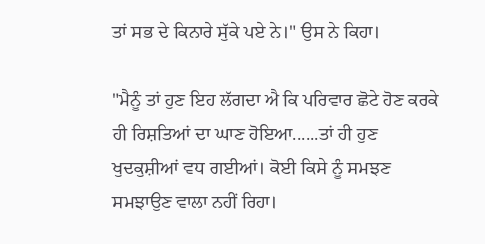ਤਾਂ ਸਭ ਦੇ ਕਿਨਾਰੇ ਸੁੱਕੇ ਪਏ ਨੇ।" ਉਸ ਨੇ ਕਿਹਾ।

"ਮੈਨੂੰ ਤਾਂ ਹੁਣ ਇਹ ਲੱਗਦਾ ਐ ਕਿ ਪਰਿਵਾਰ ਛੋਟੇ ਹੋਣ ਕਰਕੇ ਹੀ ਰਿਸ਼ਤਿਆਂ ਦਾ ਘਾਣ ਹੋਇਆ......ਤਾਂ ਹੀ ਹੁਣ ਖੁਦਕੁਸ਼ੀਆਂ ਵਧ ਗਈਆਂ। ਕੋਈ ਕਿਸੇ ਨੂੰ ਸਮਝਣ ਸਮਝਾਉਣ ਵਾਲਾ ਨਹੀਂ ਰਿਹਾ।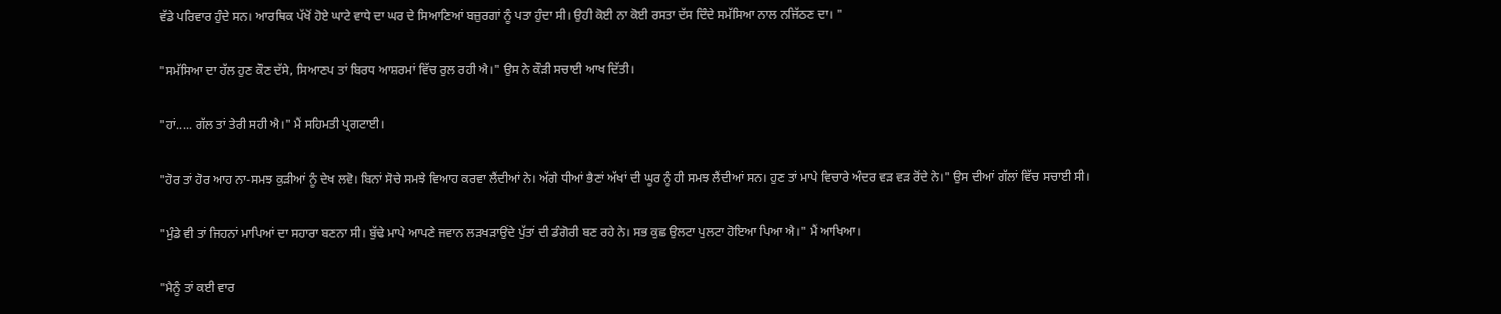ਵੱਡੇ ਪਰਿਵਾਰ ਹੁੰਦੇ ਸਨ। ਆਰਥਿਕ ਪੱਖੋਂ ਹੋਏ ਘਾਟੇ ਵਾਧੇ ਦਾ ਘਰ ਦੇ ਸਿਆਣਿਆਂ ਬਜ਼ੁਰਗਾਂ ਨੂੰ ਪਤਾ ਹੁੰਦਾ ਸੀ। ਉਹੀ ਕੋਈ ਨਾ ਕੋਈ ਰਸਤਾ ਦੱਸ ਦਿੰਦੇ ਸਮੱਸਿਆ ਨਾਲ ਨਜਿੱਠਣ ਦਾ। "

"ਸਮੱਸਿਆ ਦਾ ਹੱਲ ਹੁਣ ਕੌਣ ਦੱਸੇ, ਸਿਆਣਪ ਤਾਂ ਬਿਰਧ ਆਸ਼ਰਮਾਂ ਵਿੱਚ ਰੁਲ ਰਹੀ ਐ।" ਉਸ ਨੇ ਕੌੜੀ ਸਚਾਈ ਆਖ ਦਿੱਤੀ।

"ਹਾਂ..... ਗੱਲ ਤਾਂ ਤੇਰੀ ਸਹੀ ਐ।" ਮੈਂ ਸਹਿਮਤੀ ਪ੍ਰਗਟਾਈ।

"ਹੋਰ ਤਾਂ ਹੋਰ ਆਹ ਨਾ-ਸਮਝ ਕੁੜੀਆਂ ਨੂੰ ਦੇਖ ਲਵੋ। ਬਿਨਾਂ ਸੋਚੇ ਸਮਝੇ ਵਿਆਹ ਕਰਵਾ ਲੈਂਦੀਆਂ ਨੇ। ਅੱਗੇ ਧੀਆਂ ਭੈਣਾਂ ਅੱਖਾਂ ਦੀ ਘੂਰ ਨੂੰ ਹੀ ਸਮਝ ਲੈਂਦੀਆਂ ਸਨ। ਹੁਣ ਤਾਂ ਮਾਪੇ ਵਿਚਾਰੇ ਅੰਦਰ ਵੜ ਵੜ ਰੋਂਦੇ ਨੇ।" ਉਸ ਦੀਆਂ ਗੱਲਾਂ ਵਿੱਚ ਸਚਾਈ ਸੀ।

"ਮੁੰਡੇ ਵੀ ਤਾਂ ਜਿਹਨਾਂ ਮਾਪਿਆਂ ਦਾ ਸਹਾਰਾ ਬਣਨਾ ਸੀ। ਬੁੱਢੇ ਮਾਪੇ ਆਪਣੇ ਜਵਾਨ ਲੜਖੜਾਉਂਦੇ ਪੁੱਤਾਂ ਦੀ ਡੰਗੋਰੀ ਬਣ ਰਹੇ ਨੇ। ਸਭ ਕੁਛ ਉਲਟਾ ਪੁਲਟਾ ਹੋਇਆ ਪਿਆ ਐ।" ਮੈਂ ਆਖਿਆ।

"ਮੈਨੂੰ ਤਾਂ ਕਈ ਵਾਰ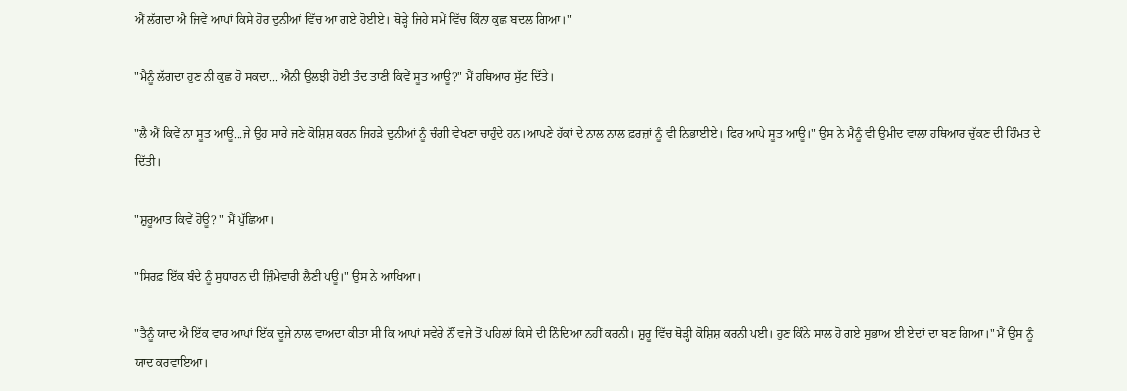ਐਂ ਲੱਗਦਾ ਐ ਜਿਵੇਂ ਆਪਾਂ ਕਿਸੇ ਹੋਰ ਦੁਨੀਆਂ ਵਿੱਚ ਆ ਗਏ ਹੋਈਏ। ਥੋੜ੍ਹੇ ਜਿਹੇ ਸਮੇਂ ਵਿੱਚ ਕਿੰਨਾ ਕੁਛ ਬਦਲ ਗਿਆ।"

"ਮੈਨੂੰ ਲੱਗਦਾ ਹੁਣ ਨੀ ਕੁਛ ਹੋ ਸਕਦਾ... ਐਨੀ ਉਲਝੀ ਹੋਈ ਤੰਦ ਤਾਣੀ ਕਿਵੇਂ ਸੂਤ ਆਊ?" ਮੈਂ ਹਥਿਆਰ ਸੁੱਟ ਦਿੱਤੇ।

"ਲੈ ਐਂ ਕਿਵੇਂ ਨਾ ਸੂਤ ਆਊ...ਜੇ ਉਹ ਸਾਰੇ ਜਣੇ ਕੋਸ਼ਿਸ਼ ਕਰਨ ਜਿਹੜੇ ਦੁਨੀਆਂ ਨੂੰ ਚੰਗੀ ਵੇਖਣਾ ਚਾਹੁੰਦੇ ਹਨ।ਆਪਣੇ ਹੱਕਾਂ ਦੇ ਨਾਲ ਨਾਲ ਫ਼ਰਜ਼ਾਂ ਨੂੰ ਵੀ ਨਿਭਾਈਏ। ਫਿਰ ਆਪੇ ਸੂਤ ਆਊ।" ਉਸ ਨੇ ਮੈਨੂੰ ਵੀ ਉਮੀਦ ਵਾਲਾ ਹਥਿਆਰ ਚੁੱਕਣ ਦੀ ਹਿੰਮਤ ਦੇ ਦਿੱਤੀ।

"ਸ਼ੁਰੂਆਤ ਕਿਵੇਂ ਹੋਊ? " ਮੈਂ ਪੁੱਛਿਆ।

"ਸਿਰਫ਼ ਇੱਕ ਬੰਦੇ ਨੂੰ ਸੁਧਾਰਨ ਦੀ ਜ਼ਿੰਮੇਵਾਰੀ ਲੈਣੀ ਪਊ।" ਉਸ ਨੇ ਆਖਿਆ।

"ਤੈਨੂੰ ਯਾਦ ਐ ਇੱਕ ਵਾਰ ਆਪਾਂ ਇੱਕ ਦੂਜੇ ਨਾਲ ਵਾਅਦਾ ਕੀਤਾ ਸੀ ਕਿ ਆਪਾਂ ਸਵੇਰੇ ਨੌਂ ਵਜੇ ਤੋਂ ਪਹਿਲਾਂ ਕਿਸੇ ਦੀ ਨਿੰਦਿਆ ਨਹੀਂ ਕਰਨੀ। ਸ਼ੁਰੂ ਵਿੱਚ ਥੋੜ੍ਹੀ ਕੋਸ਼ਿਸ਼ ਕਰਨੀ ਪਈ। ਹੁਣ ਕਿੰਨੇ ਸਾਲ ਹੋ ਗਏ ਸੁਭਾਅ ਈ ਏਦਾਂ ਦਾ ਬਣ ਗਿਆ।" ਮੈਂ ਉਸ ਨੂੰ ਯਾਦ ਕਰਵਾਇਆ।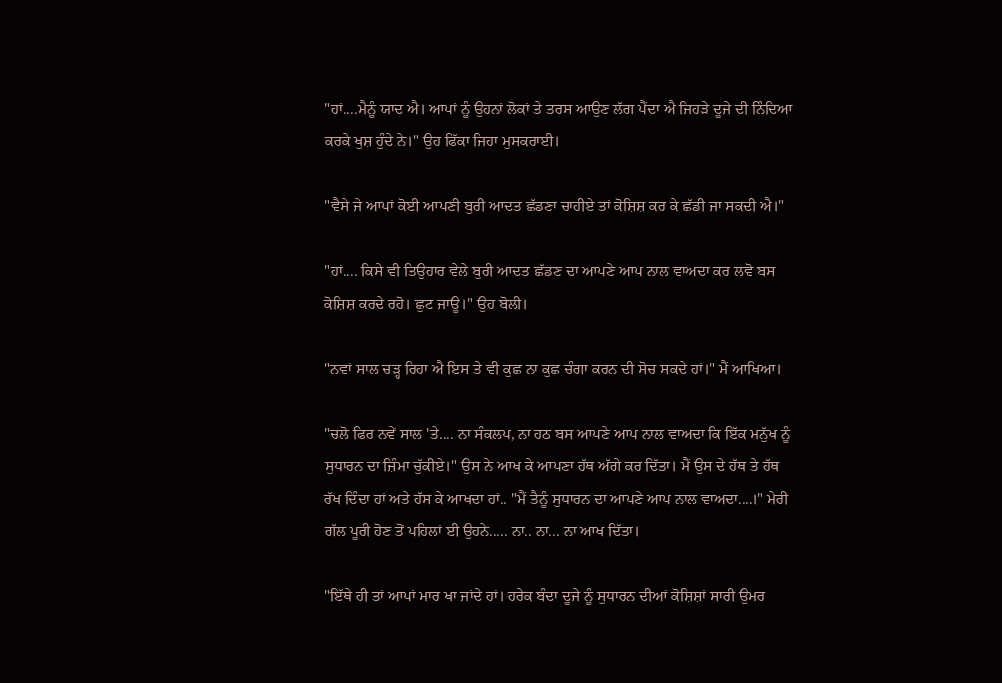"ਹਾਂ....ਮੈਨੂੰ ਯਾਦ ਐ। ਆਪਾਂ ਨੂੰ ਉਹਨਾਂ ਲੋਕਾਂ ਤੇ ਤਰਸ ਆਉਣ ਲੱਗ ਪੈਂਦਾ ਐ ਜਿਹੜੇ ਦੂਜੇ ਦੀ ਨਿੰਦਿਆ ਕਰਕੇ ਖੁਸ਼ ਹੁੰਦੇ ਨੇ।" ਉਹ ਫਿੱਕਾ ਜਿਹਾ ਮੁਸਕਰਾਈ।

"ਵੈਸੇ ਜੇ ਆਪਾਂ ਕੋਈ ਆਪਣੀ ਬੁਰੀ ਆਦਤ ਛੱਡਣਾ ਚਾਹੀਏ ਤਾਂ ਕੋਸ਼ਿਸ਼ ਕਰ ਕੇ ਛੱਡੀ ਜਾ ਸਕਦੀ ਐ।"

"ਹਾਂ.... ਕਿਸੇ ਵੀ ਤਿਉਹਾਰ ਵੇਲੇ ਬੁਰੀ ਆਦਤ ਛੱਡਣ ਦਾ ਆਪਣੇ ਆਪ ਨਾਲ ਵਾਅਦਾ ਕਰ ਲਵੋ ਬਸ ਕੋਸ਼ਿਸ਼ ਕਰਦੇ ਰਹੋ। ਛੁਟ ਜਾਊ।" ਉਹ ਬੋਲੀ।

"ਨਵਾਂ ਸਾਲ ਚੜ੍ਹ ਰਿਹਾ ਐ ਇਸ ਤੇ ਵੀ ਕੁਛ ਨਾ ਕੁਛ ਚੰਗਾ ਕਰਨ ਦੀ ਸੋਚ ਸਕਦੇ ਹਾਂ।" ਮੈਂ ਆਖਿਆ।

"ਚਲੋ ਫਿਰ ਨਵੇਂ ਸਾਲ 'ਤੇ.... ਨਾ ਸੰਕਲਪ, ਨਾ ਹਠ ਬਸ ਆਪਣੇ ਆਪ ਨਾਲ ਵਾਅਦਾ ਕਿ ਇੱਕ ਮਨੁੱਖ ਨੂੰ ਸੁਧਾਰਨ ਦਾ ਜ਼ਿੰਮਾ ਚੁੱਕੀਏ।" ਉਸ ਨੇ ਆਖ ਕੇ ਆਪਣਾ ਹੱਥ ਅੱਗੇ ਕਰ ਦਿੱਤਾ। ਮੈਂ ਉਸ ਦੇ ਹੱਥ ਤੇ ਹੱਥ ਰੱਖ ਦਿੰਦਾ ਹਾਂ ਅਤੇ ਹੱਸ ਕੇ ਆਖਦਾ ਹਾਂ.. "ਮੈਂ ਤੈਨੂੰ ਸੁਧਾਰਨ ਦਾ ਆਪਣੇ ਆਪ ਨਾਲ ਵਾਅਦਾ....।" ਮੇਰੀ ਗੱਲ ਪੂਰੀ ਹੋਣ ਤੋਂ ਪਹਿਲਾਂ ਈ ਉਹਨੇ..... ਨਾ.. ਨਾ... ਨਾ ਆਖ ਦਿੱਤਾ।

"ਇੱਥੇ ਹੀ ਤਾਂ ਆਪਾਂ ਮਾਰ ਖਾ ਜਾਂਦੇ ਹਾਂ। ਹਰੇਕ ਬੰਦਾ ਦੂਜੇ ਨੂੰ ਸੁਧਾਰਨ ਦੀਆਂ ਕੋਸ਼ਿਸ਼ਾਂ ਸਾਰੀ ਉਮਰ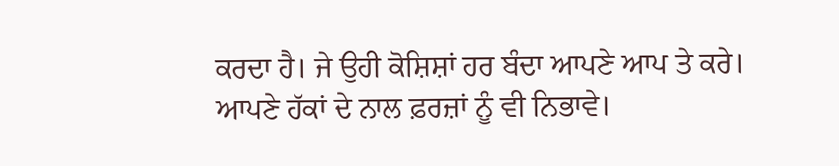ਕਰਦਾ ਹੈ। ਜੇ ਉਹੀ ਕੋਸ਼ਿਸ਼ਾਂ ਹਰ ਬੰਦਾ ਆਪਣੇ ਆਪ ਤੇ ਕਰੇ। ਆਪਣੇ ਹੱਕਾਂ ਦੇ ਨਾਲ ਫ਼ਰਜ਼ਾਂ ਨੂੰ ਵੀ ਨਿਭਾਵੇ।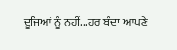ਦੂਜਿਆਂ ਨੂੰ ਨਹੀਂ...ਹਰ ਬੰਦਾ ਆਪਣੇ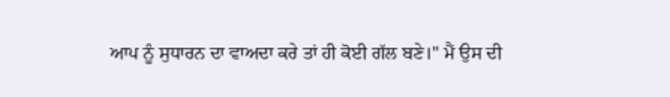ਆਪ ਨੂੰ ਸੁਧਾਰਨ ਦਾ ਵਾਅਦਾ ਕਰੇ ਤਾਂ ਹੀ ਕੋਈ ਗੱਲ ਬਣੇ।" ਮੈਂ ਉਸ ਦੀ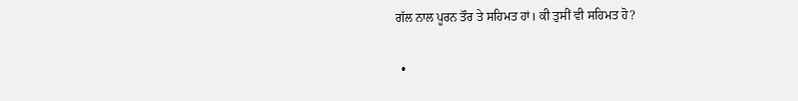ਗੱਲ ਨਾਲ ਪੂਰਨ ਤੌਰ ਤੇ ਸਹਿਮਤ ਹਾਂ। ਕੀ ਤੁਸੀਂ ਵੀ ਸਹਿਮਤ ਹੋ?

  •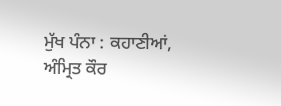ਮੁੱਖ ਪੰਨਾ : ਕਹਾਣੀਆਂ, ਅੰਮ੍ਰਿਤ ਕੌਰ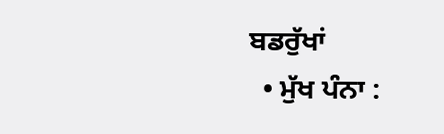ਬਡਰੁੱਖਾਂ
  • ਮੁੱਖ ਪੰਨਾ :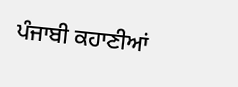ਪੰਜਾਬੀ ਕਹਾਣੀਆਂ